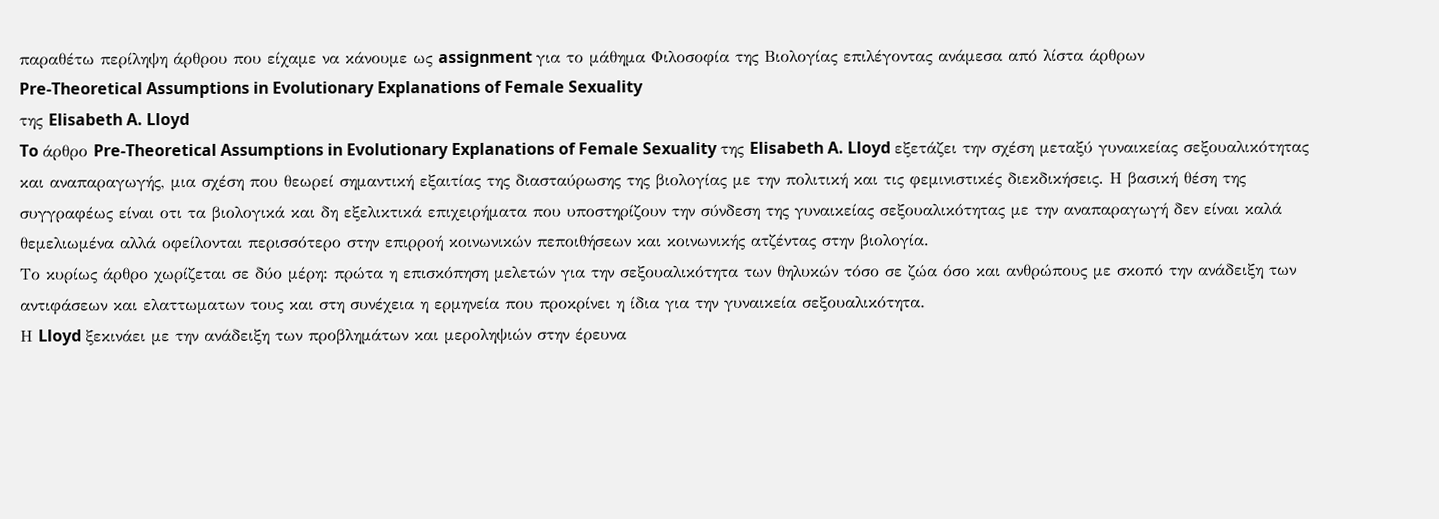παραθέτω περίληψη άρθρου που είχαμε να κάνουμε ως assignment για το μάθημα Φιλοσοφία της Βιολογίας επιλέγοντας ανάμεσα από λίστα άρθρων
Pre-Theoretical Assumptions in Evolutionary Explanations of Female Sexuality
της Elisabeth A. Lloyd
To άρθρο Pre-Theoretical Assumptions in Evolutionary Explanations of Female Sexuality της Elisabeth A. Lloyd εξετάζει την σχέση μεταξύ γυναικείας σεξουαλικότητας και αναπαραγωγής, μια σχέση που θεωρεί σημαντική εξαιτίας της διασταύρωσης της βιολογίας με την πολιτική και τις φεμινιστικές διεκδικήσεις. Η βασική θέση της συγγραφέως είναι οτι τα βιολογικά και δη εξελικτικά επιχειρήματα που υποστηρίζουν την σύνδεση της γυναικείας σεξουαλικότητας με την αναπαραγωγή δεν είναι καλά θεμελιωμένα αλλά οφείλονται περισσότερο στην επιρροή κοινωνικών πεποιθήσεων και κοινωνικής ατζέντας στην βιολογία.
Το κυρίως άρθρο χωρίζεται σε δύο μέρη: πρώτα η επισκόπηση μελετών για την σεξουαλικότητα των θηλυκών τόσο σε ζώα όσο και ανθρώπους με σκοπό την ανάδειξη των αντιφάσεων και ελαττωματων τους και στη συνέχεια η ερμηνεία που προκρίνει η ίδια για την γυναικεία σεξουαλικότητα.
Η Lloyd ξεκινάει με την ανάδειξη των προβλημάτων και μεροληψιών στην έρευνα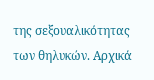της σεξουαλικότητας των θηλυκών. Αρχικά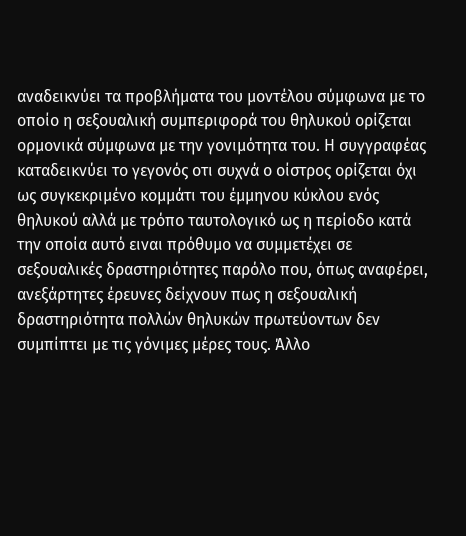αναδεικνύει τα προβλήματα του μοντέλου σύμφωνα με το οποίο η σεξουαλική συμπεριφορά του θηλυκού ορίζεται ορμονικά σύμφωνα με την γονιμότητα του. Η συγγραφέας καταδεικνύει το γεγονός οτι συχνά ο οίστρος ορίζεται όχι ως συγκεκριμένο κομμάτι του έμμηνου κύκλου ενός θηλυκού αλλά με τρόπο ταυτολογικό ως η περίοδο κατά την οποία αυτό ειναι πρόθυμο να συμμετέχει σε σεξουαλικές δραστηριότητες παρόλο που, όπως αναφέρει, ανεξάρτητες έρευνες δείχνουν πως η σεξουαλική δραστηριότητα πολλών θηλυκών πρωτεύοντων δεν συμπίπτει με τις γόνιμες μέρες τους. Άλλο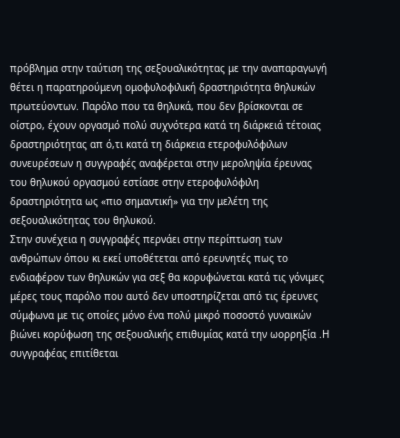πρόβλημα στην ταύτιση της σεξουαλικότητας με την αναπαραγωγή θέτει η παρατηρούμενη ομοφυλοφιλική δραστηριότητα θηλυκών πρωτεύοντων. Παρόλο που τα θηλυκά, που δεν βρίσκονται σε οίστρο, έχουν οργασμό πολύ συχνότερα κατά τη διάρκειά τέτοιας δραστηριότητας απ ό,τι κατά τη διάρκεια ετεροφυλόφιλων συνευρέσεων η συγγραφές αναφέρεται στην μεροληψία έρευνας του θηλυκού οργασμού εστίασε στην ετεροφυλόφιλη δραστηριότητα ως «πιο σημαντική» για την μελέτη της σεξουαλικότητας του θηλυκού.
Στην συνέχεια η συγγραφές περνάει στην περίπτωση των ανθρώπων όπου κι εκεί υποθέτεται από ερευνητές πως το ενδιαφέρον των θηλυκών για σεξ θα κορυφώνεται κατά τις γόνιμες μέρες τους παρόλο που αυτό δεν υποστηρίζεται από τις έρευνες σύμφωνα με τις οποίες μόνο ένα πολύ μικρό ποσοστό γυναικών βιώνει κορύφωση της σεξουαλικής επιθυμίας κατά την ωορρηξία .Η συγγραφέας επιτίθεται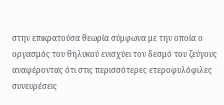στην επικρατούσα θεωρία σύμφωνα με την οποία ο οργασμός του θηλυκού ενισχύει τον δεσμό του ζεύγους αναφέροντας ότι στις περισσότερες ετεροφυλόφιλες συνευρέσεις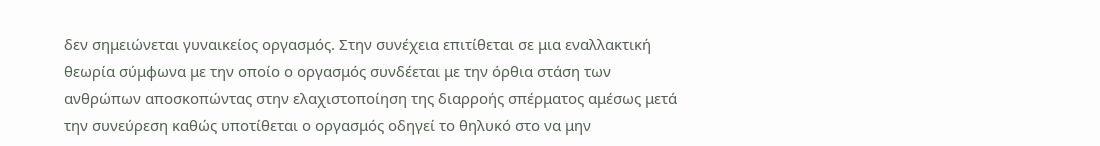δεν σημειώνεται γυναικείος οργασμός. Στην συνέχεια επιτίθεται σε μια εναλλακτική θεωρία σύμφωνα με την οποίο ο οργασμός συνδέεται με την όρθια στάση των ανθρώπων αποσκοπώντας στην ελαχιστοποίηση της διαρροής σπέρματος αμέσως μετά την συνεύρεση καθώς υποτίθεται ο οργασμός οδηγεί το θηλυκό στο να μην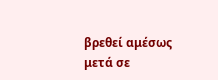βρεθεί αμέσως μετά σε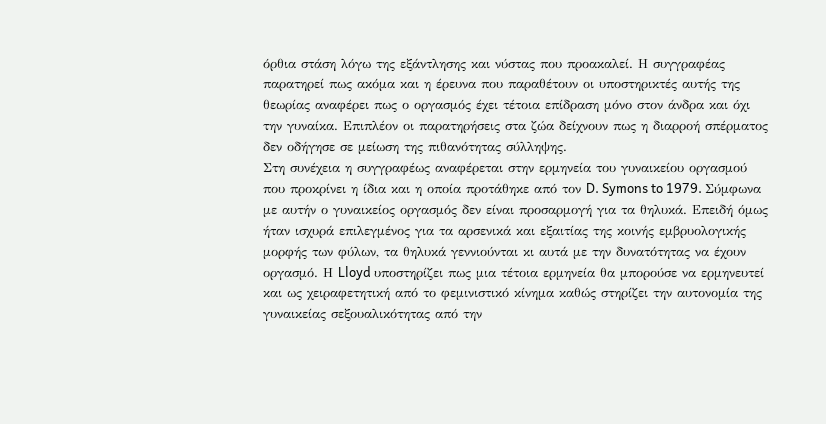όρθια στάση λόγω της εξάντλησης και νύστας που προακαλεί. Η συγγραφέας παρατηρεί πως ακόμα και η έρευνα που παραθέτουν οι υποστηρικτές αυτής της θεωρίας αναφέρει πως ο οργασμός έχει τέτοια επίδραση μόνο στον άνδρα και όχι την γυναίκα. Επιπλέον οι παρατηρήσεις στα ζώα δείχνουν πως η διαρροή σπέρματος δεν οδήγησε σε μείωση της πιθανότητας σύλληψης.
Στη συνέχεια η συγγραφέως αναφέρεται στην ερμηνεία του γυναικείου οργασμού που προκρίνει η ίδια και η οποία προτάθηκε από τον D. Symons to 1979. Σύμφωνα με αυτήν ο γυναικείος οργασμός δεν είναι προσαρμογή για τα θηλυκά. Επειδή όμως ήταν ισχυρά επιλεγμένος για τα αρσενικά και εξαιτίας της κοινής εμβρυολογικής μορφής των φύλων, τα θηλυκά γεννιούνται κι αυτά με την δυνατότητας να έχουν οργασμό. Η Lloyd υποστηρίζει πως μια τέτοια ερμηνεία θα μπορούσε να ερμηνευτεί και ως χειραφετητική από το φεμινιστικό κίνημα καθώς στηρίζει την αυτονομία της γυναικείας σεξουαλικότητας από την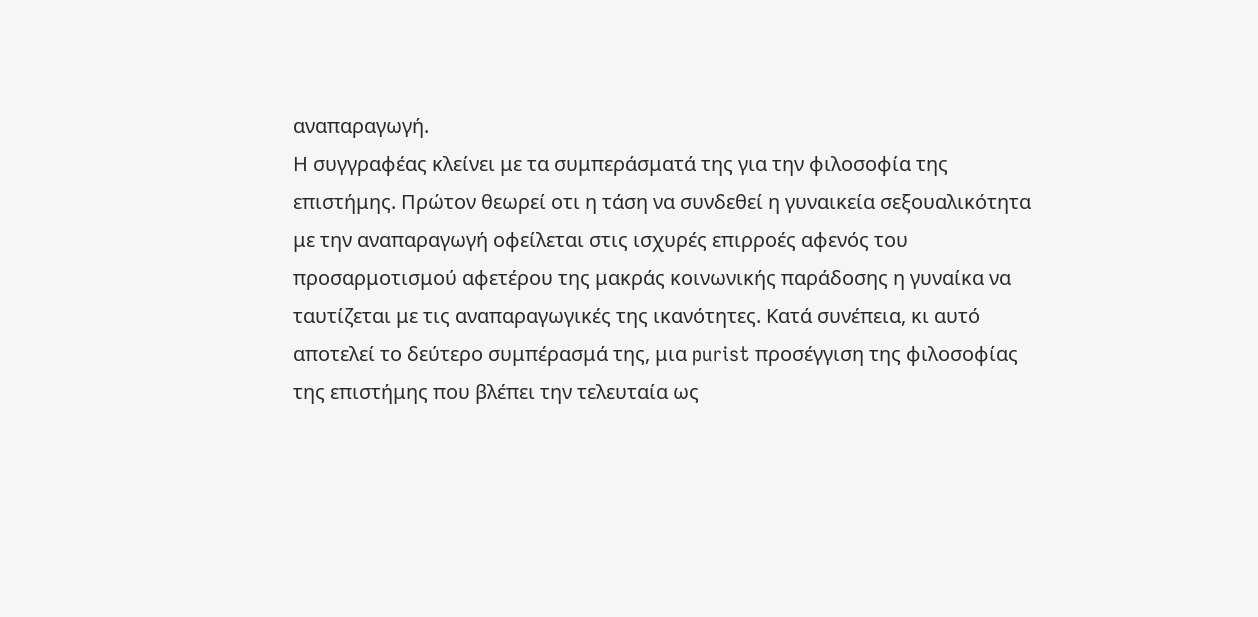αναπαραγωγή.
Η συγγραφέας κλείνει με τα συμπεράσματά της για την φιλοσοφία της επιστήμης. Πρώτον θεωρεί οτι η τάση να συνδεθεί η γυναικεία σεξουαλικότητα με την αναπαραγωγή οφείλεται στις ισχυρές επιρροές αφενός του προσαρμοτισμού αφετέρου της μακράς κοινωνικής παράδοσης η γυναίκα να ταυτίζεται με τις αναπαραγωγικές της ικανότητες. Κατά συνέπεια, κι αυτό αποτελεί το δεύτερο συμπέρασμά της, μια purist προσέγγιση της φιλοσοφίας της επιστήμης που βλέπει την τελευταία ως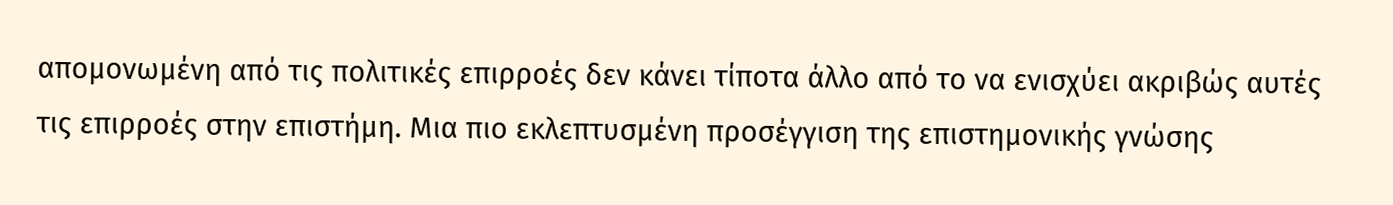απομονωμένη από τις πολιτικές επιρροές δεν κάνει τίποτα άλλο από το να ενισχύει ακριβώς αυτές τις επιρροές στην επιστήμη. Μια πιο εκλεπτυσμένη προσέγγιση της επιστημονικής γνώσης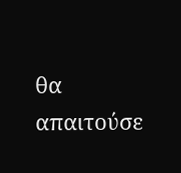θα απαιτούσε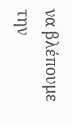να βλέπουμε την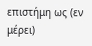επιστήμη ως (εν μέρει)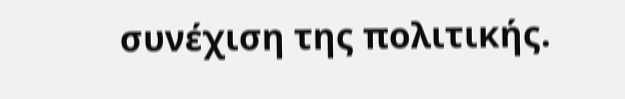συνέχιση της πολιτικής.